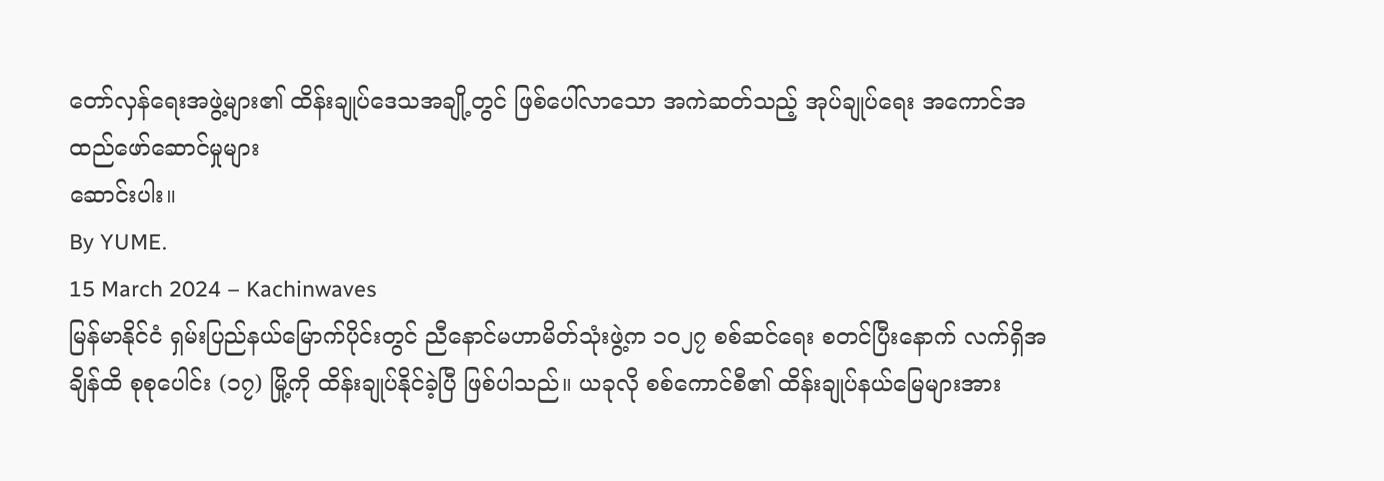တော်လှန်ရေးအဖွဲ့များ၏ ထိန်းချုပ်ဒေသအချို့တွင် ဖြစ်ပေါ်လာသော အကဲဆတ်သည့် အုပ်ချုပ်ရေး အကောင်အထည်ဖော်ဆောင်မှုများ
ဆောင်းပါး။
By YUME.
15 March 2024 – Kachinwaves
မြန်မာနိုင်ငံ ရှမ်းပြည်နယ်မြောက်ပိုင်းတွင် ညီနောင်မဟာမိတ်သုံးဖွဲ့က ၁၀၂၇ စစ်ဆင်ရေး စတင်ပြီးနောက် လက်ရှိအချိန်ထိ စုစုပေါင်း (၁၇) မြို့ကို ထိန်းချုပ်နိုင်ခဲ့ပြီ ဖြစ်ပါသည်။ ယခုလို စစ်ကောင်စီ၏ ထိန်းချုပ်နယ်မြေများအား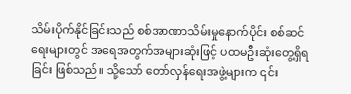သိမ်းပိုက်နိုင်ခြင်းသည် စစ်အာဏာသိမ်းမှုနောက်ပိုင်း စစ်ဆင်ရေးများတွင် အရေအတွက်အများဆုံးဖြင့် ပထမဦးဆုံးတွေ့ရှိရခြင်း ဖြစ်သည်။ သို့သော် တော်လှန်ရေးအဖွဲ့များက ၎င်း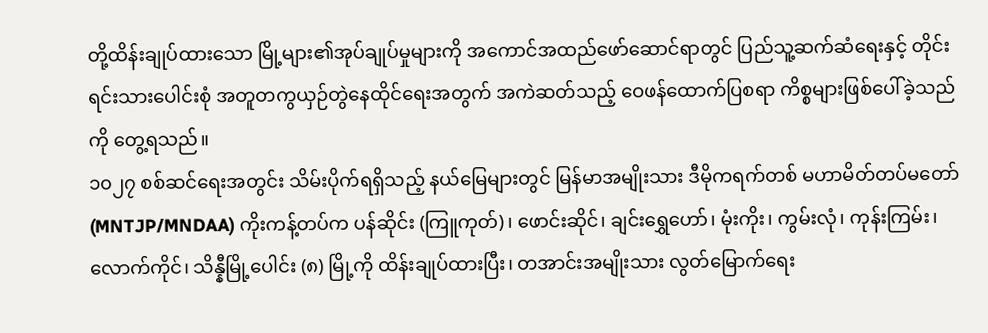တို့ထိန်းချုပ်ထားသော မြို့များ၏အုပ်ချုပ်မှုများကို အကောင်အထည်ဖော်ဆောင်ရာတွင် ပြည်သူ့ဆက်ဆံရေးနှင့် တိုင်းရင်းသားပေါင်းစုံ အတူတကွယှဉ်တွဲနေထိုင်ရေးအတွက် အကဲဆတ်သည့် ဝေဖန်ထောက်ပြစရာ ကိစ္စများဖြစ်ပေါ်ခဲ့သည်ကို တွေ့ရသည်။
၁၀၂၇ စစ်ဆင်ရေးအတွင်း သိမ်းပိုက်ရရှိသည့် နယ်မြေများတွင် မြန်မာအမျိုးသား ဒီမိုကရက်တစ် မဟာမိတ်တပ်မတော် (MNTJP/MNDAA) ကိုးကန့်တပ်က ပန်ဆိုင်း (ကြူကုတ်)၊ ဖောင်းဆိုင်၊ ချင်းရွှေဟော်၊ မုံးကိုး၊ ကွမ်းလုံ၊ ကုန်းကြမ်း၊ လောက်ကိုင်၊ သိန္နီမြို့ပေါင်း (၈) မြို့ကို ထိန်းချုပ်ထားပြီး၊ တအာင်းအမျိုးသား လွတ်မြောက်ရေး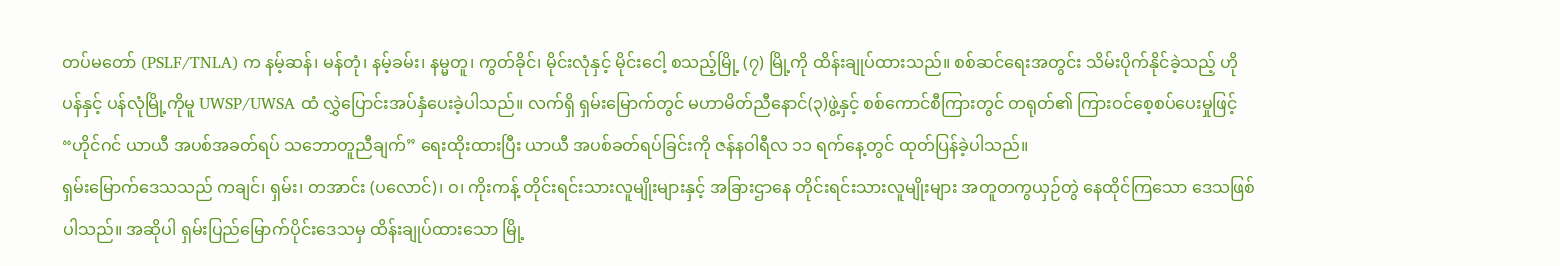တပ်မတော် (PSLF/TNLA) က နမ့်ဆန်၊ မန်တုံ၊ နမ့်ခမ်း၊ နမ္မတူ၊ ကွတ်ခိုင်၊ မိုင်းလုံနှင့် မိုင်းငေါ့ စသည့်မြို့ (၇) မြို့ကို ထိန်းချုပ်ထားသည်။ စစ်ဆင်ရေးအတွင်း သိမ်းပိုက်နိုင်ခဲ့သည့် ဟိုပန်နှင့် ပန်လုံမြို့ကိုမူ UWSP/UWSA ထံ လွှဲပြောင်းအပ်နှံပေးခဲ့ပါသည်။ လက်ရှိ ရှမ်းမြောက်တွင် မဟာမိတ်ညီနောင်(၃)ဖွဲ့နှင့် စစ်ကောင်စီကြားတွင် တရုတ်၏ ကြားဝင်စေ့စပ်ပေးမှုဖြင့် “ဟိုင်ဂင် ယာယီ အပစ်အခတ်ရပ် သဘောတူညီချက်” ရေးထိုးထားပြီး ယာယီ အပစ်ခတ်ရပ်ခြင်းကို ဇန်နဝါရီလ ၁၁ ရက်နေ့တွင် ထုတ်ပြန်ခဲ့ပါသည်။
ရှမ်းမြောက်ဒေသသည် ကချင်၊ ရှမ်း၊ တအာင်း (ပလောင်)၊ ဝ၊ ကိုးကန့် တိုင်းရင်းသားလူမျိုးများနှင့် အခြားဌာနေ တိုင်းရင်းသားလူမျိုးများ အတူတကွယှဉ်တွဲ နေထိုင်ကြသော ဒေသဖြစ်ပါသည်။ အဆိုပါ ရှမ်းပြည်မြောက်ပိုင်းဒေသမှ ထိန်းချုပ်ထားသော မြို့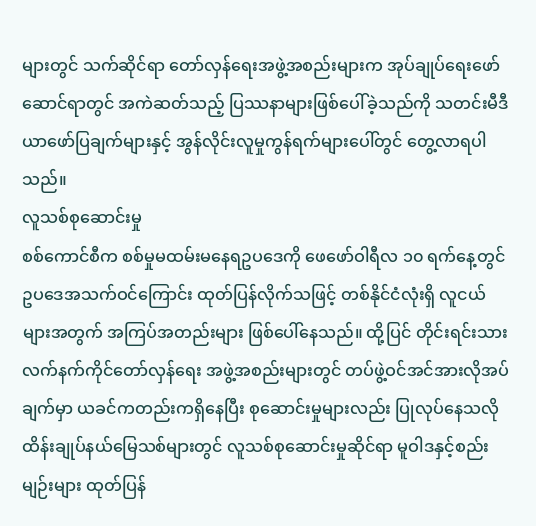များတွင် သက်ဆိုင်ရာ တော်လှန်ရေးအဖွဲ့အစည်းများက အုပ်ချုပ်ရေးဖော်ဆောင်ရာတွင် အကဲဆတ်သည့် ပြဿနာများဖြစ်ပေါ်ခဲ့သည်ကို သတင်းမီဒီယာဖော်ပြချက်များနှင့် အွန်လိုင်းလူမှုကွန်ရက်များပေါ်တွင် တွေ့လာရပါသည်။
လူသစ်စုဆောင်းမှု
စစ်ကောင်စီက စစ်မှုမထမ်းမနေရဥပဒေကို ဖေဖော်ဝါရီလ ၁၀ ရက်နေ့တွင် ဥပဒေအသက်ဝင်ကြောင်း ထုတ်ပြန်လိုက်သဖြင့် တစ်နိုင်ငံလုံးရှိ လူငယ်များအတွက် အကြပ်အတည်းများ ဖြစ်ပေါ်နေသည်။ ထို့ပြင် တိုင်းရင်းသား လက်နက်ကိုင်တော်လှန်ရေး အဖွဲ့အစည်းများတွင် တပ်ဖွဲ့ဝင်အင်အားလိုအပ်ချက်မှာ ယခင်ကတည်းကရှိနေပြီး စုဆောင်းမှုများလည်း ပြုလုပ်နေသလို ထိန်းချုပ်နယ်မြေသစ်များတွင် လူသစ်စုဆောင်းမှုဆိုင်ရာ မူဝါဒနှင့်စည်းမျဉ်းများ ထုတ်ပြန်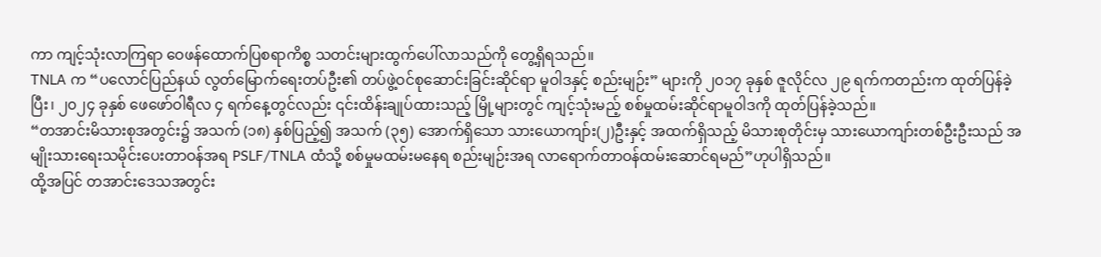ကာ ကျင့်သုံးလာကြရာ ဝေဖန်ထောက်ပြစရာကိစ္စ သတင်းများထွက်ပေါ်လာသည်ကို တွေ့ရှိရသည်။
TNLA က “ပလောင်ပြည်နယ် လွတ်မြောက်ရေးတပ်ဦး၏ တပ်ဖွဲ့ဝင်စုဆောင်းခြင်းဆိုင်ရာ မူဝါဒနှင့် စည်းမျဉ်း” များကို ၂၀၁၇ ခုနှစ် ဇူလိုင်လ ၂၉ ရက်ကတည်းက ထုတ်ပြန်ခဲ့ပြီး၊ ၂၀၂၄ ခုနှစ် ဖေဖော်ဝါရီလ ၄ ရက်နေ့တွင်လည်း ၎င်းထိန်းချုပ်ထားသည့် မြို့များတွင် ကျင့်သုံးမည့် စစ်မှုထမ်းဆိုင်ရာမူဝါဒကို ထုတ်ပြန်ခဲ့သည်။
“တအာင်းမိသားစုအတွင်း၌ အသက် (၁၈) နှစ်ပြည့်၍ အသက် (၃၅) အောက်ရှိသော သားယောကျာ်း(၂)ဦးနှင့် အထက်ရှိသည့် မိသားစုတိုင်းမှ သားယောကျာ်းတစ်ဦးဦးသည် အမျိုးသားရေးသမိုင်းပေးတာဝန်အရ PSLF/TNLA ထံသို့ စစ်မှုမထမ်းမနေရ စည်းမျဉ်းအရ လာရောက်တာဝန်ထမ်းဆောင်ရမည်”ဟုပါရှိသည်။
ထို့အပြင် တအာင်းဒေသအတွင်း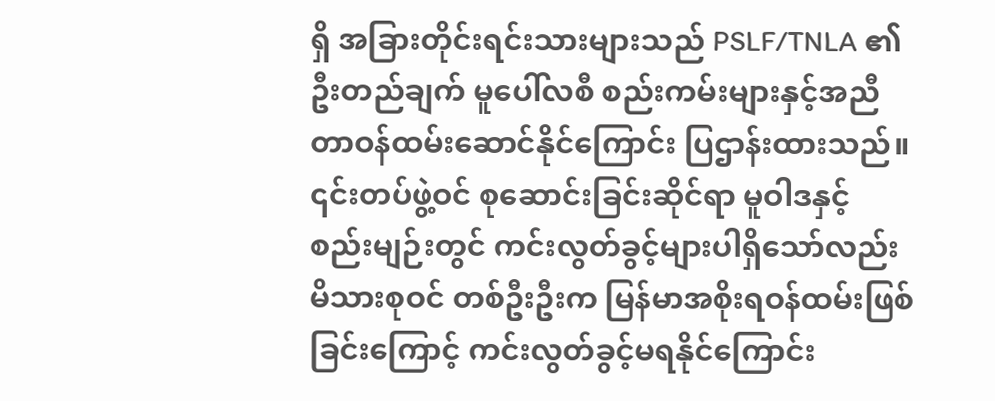ရှိ အခြားတိုင်းရင်းသားများသည် PSLF/TNLA ၏ ဦးတည်ချက် မူပေါ်လစီ စည်းကမ်းများနှင့်အညီ တာဝန်ထမ်းဆောင်နိုင်ကြောင်း ပြဌာန်းထားသည်။ ၎င်းတပ်ဖွဲ့ဝင် စုဆောင်းခြင်းဆိုင်ရာ မူဝါဒနှင့် စည်းမျဉ်းတွင် ကင်းလွတ်ခွင့်များပါရှိသော်လည်း မိသားစုဝင် တစ်ဦးဦးက မြန်မာအစိုးရဝန်ထမ်းဖြစ်ခြင်းကြောင့် ကင်းလွတ်ခွင့်မရနိုင်ကြောင်း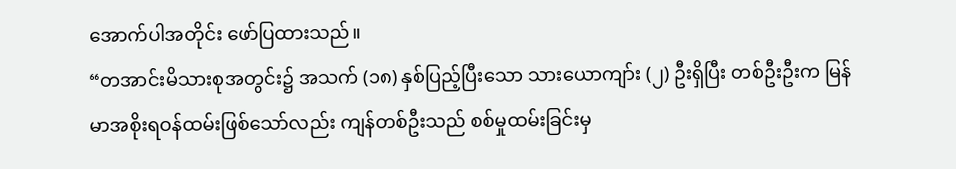အောက်ပါအတိုင်း ဖော်ပြထားသည်။
“တအာင်းမိသားစုအတွင်း၌ အသက် (၁၈) နှစ်ပြည့်ပြီးသော သားယောကျာ်း (၂) ဦးရှိပြီး တစ်ဦးဦးက မြန်မာအစိုးရဝန်ထမ်းဖြစ်သော်လည်း ကျန်တစ်ဦးသည် စစ်မှုထမ်းခြင်းမှ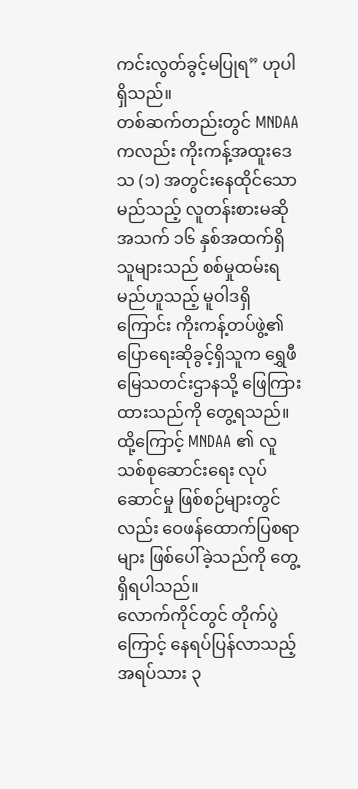ကင်းလွတ်ခွင့်မပြုရ” ဟုပါရှိသည်။
တစ်ဆက်တည်းတွင် MNDAA ကလည်း ကိုးကန့်အထူးဒေသ (၁) အတွင်းနေထိုင်သော မည်သည့် လူတန်းစားမဆို အသက် ၁၆ နှစ်အထက်ရှိသူများသည် စစ်မှုထမ်းရမည်ဟူသည့် မူဝါဒရှိကြောင်း ကိုးကန့်တပ်ဖွဲ့၏ ပြောရေးဆိုခွင့်ရှိသူက ရွှေဖီမြေသတင်းဌာနသို့ ဖြေကြားထားသည်ကို တွေ့ရသည်။
ထို့ကြောင့် MNDAA ၏ လူသစ်စုဆောင်းရေး လုပ်ဆောင်မှု ဖြစ်စဉ်များတွင်လည်း ဝေဖန်ထောက်ပြစရာများ ဖြစ်ပေါ်ခဲ့သည်ကို တွေ့ရှိရပါသည်။
လောက်ကိုင်တွင် တိုက်ပွဲကြောင့် နေရပ်ပြန်လာသည့် အရပ်သား ၃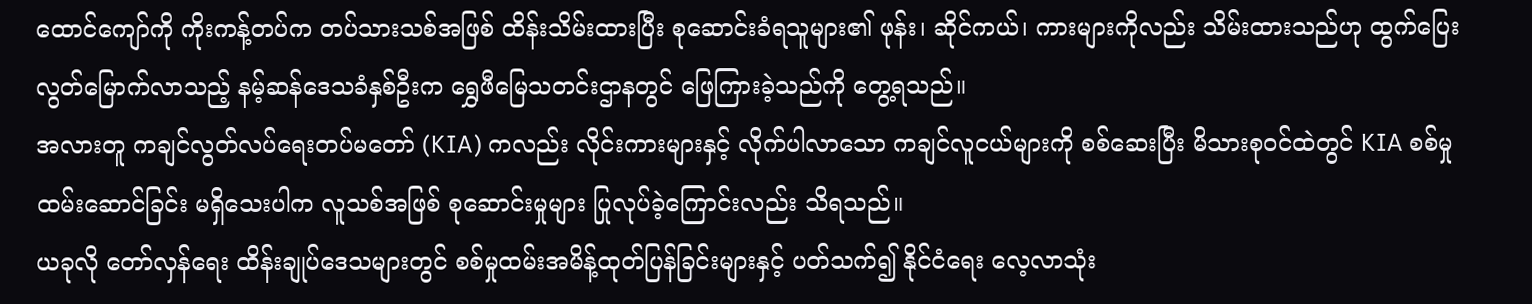ထောင်ကျော်ကို ကိုးကန့်တပ်က တပ်သားသစ်အဖြစ် ထိန်းသိမ်းထားပြီး စုဆောင်းခံရသူများ၏ ဖုန်း၊ ဆိုင်ကယ်၊ ကားများကိုလည်း သိမ်းထားသည်ဟု ထွက်ပြေးလွတ်မြောက်လာသည့် နမ့်ဆန်ဒေသခံနှစ်ဦးက ရွှေဖီမြေသတင်းဌာနတွင် ဖြေကြားခဲ့သည်ကို တွေ့ရသည်။
အလားတူ ကချင်လွတ်လပ်ရေးတပ်မတော် (KIA) ကလည်း လိုင်းကားများနှင့် လိုက်ပါလာသော ကချင်လူငယ်များကို စစ်ဆေးပြီး မိသားစုဝင်ထဲတွင် KIA စစ်မှုထမ်းဆောင်ခြင်း မရှိသေးပါက လူသစ်အဖြစ် စုဆောင်းမှုများ ပြုလုပ်ခဲ့ကြောင်းလည်း သိရသည်။
ယခုလို တော်လှန်ရေး ထိန်းချုပ်ဒေသများတွင် စစ်မှုထမ်းအမိန့်ထုတ်ပြန်ခြင်းများနှင့် ပတ်သက်၍ နိုင်ငံရေး လေ့လာသုံး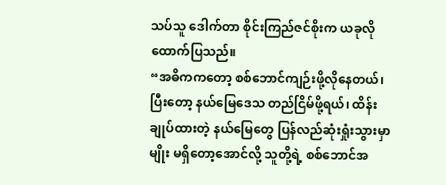သပ်သူ ဒေါက်တာ စိုင်းကြည်ဇင်စိုးက ယခုလို ထောက်ပြသည်။
“အဓိကကတော့ စစ်ဘောင်ကျဉ်းဖို့လိုနေတယ်၊ ပြီးတော့ နယ်မြေဒေသ တည်ငြိမ်ဖို့ရယ်၊ ထိန်းချုပ်ထားတဲ့ နယ်မြေတွေ ပြန်လည်ဆုံးရှုံးသွားမှာမျိုး မရှိတော့အောင်လို့ သူတို့ရဲ့ စစ်ဘောင်အ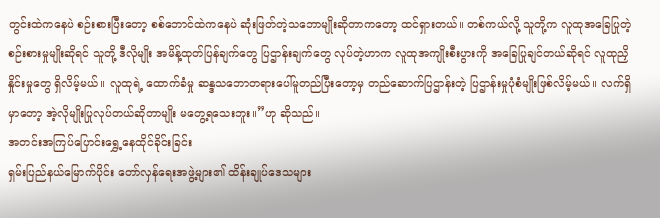တွင်းထဲကနေပဲ စဉ်းစားပြီးတော့ စစ်ဘောင်ထဲကနေပဲ ဆုံးဖြတ်တဲ့သဘောမျိုးဆိုတာကတော့ ထင်ရှားတယ်။ တစ်ကယ်လို့ သူတို့က လူထုအခြေပြုတဲ့ စဉ်းစားမှုမျိုးဆိုရင် သူတို့ ဒီလိုမျိုး အမိန့်ထုတ်ပြန်ချက်တွေ ပြဌာန်းချက်တွေ လုပ်တဲ့ဟာက လူထုအကျိုးစီးပွားကို အခြေပြုချင်တယ်ဆိုရင် လူထုညှိနှိုင်းမှုတွေ ရှိလိမ့်မယ်။ လူထုရဲ့ ထောက်ခံမှု ဆန္ဒသဘောတရားပေါ်မူတည်ပြီးတော့မှ တည်ဆောက်ပြဌာန်းတဲ့ ပြဌာန်းမှုပုံစံမျိုးဖြစ်လိမ့်မယ်။ လက်ရှိမှာတော့ အဲ့လိုမျိုးပြုလုပ်တယ်ဆိုတာမျိုး မတွေ့ရသေးဘူး။”ဟု ဆိုသည်။
အတင်းအကြပ်ပြောင်းရွှေ့နေထိုင်ခိုင်းခြင်း
ရှမ်းပြည်နယ်မြောက်ပိုင်း တော်လှန်ရေးအဖွဲ့များ၏ ထိန်းချုပ်ဒေသများ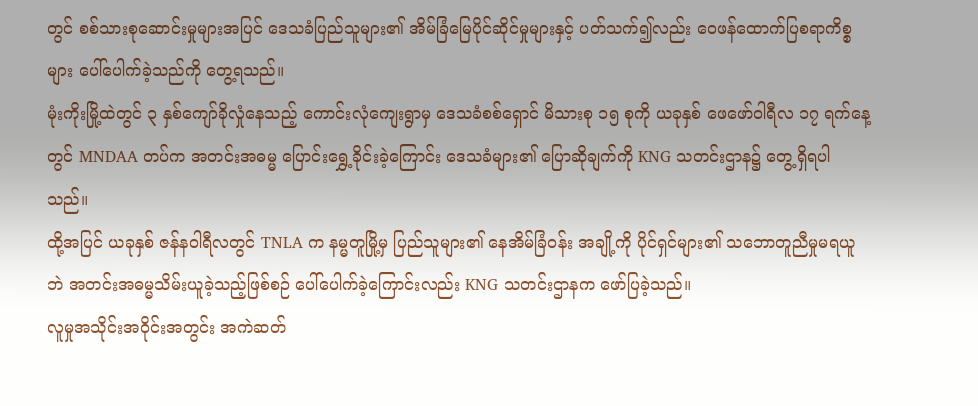တွင် စစ်သားစုဆောင်းမှုများအပြင် ဒေသခံပြည်သူများ၏ အိမ်ခြံမြေပိုင်ဆိုင်မှုများနှင့် ပတ်သက်၍လည်း ဝေဖန်ထောက်ပြစရာကိစ္စများ ပေါ်ပေါက်ခဲ့သည်ကို တွေ့ရသည်။
မုံးကိုးမြို့ထဲတွင် ၃ နှစ်ကျော်ခိုလှုံနေသည့် ကောင်းလုံကျေးရွာမှ ဒေသခံစစ်ရှောင် မိသားစု ၁၅ စုကို ယခုနှစ် ဖေဖော်ဝါရီလ ၁၇ ရက်နေ့တွင် MNDAA တပ်က အတင်းအဓမ္မ ပြောင်းရွှေ့ခိုင်းခဲ့ကြောင်း ဒေသခံများ၏ ပြောဆိုချက်ကို KNG သတင်းဌာန၌ တွေ့ရှိရပါသည်။
ထို့အပြင် ယခုနှစ် ဇန်နဝါရီလတွင် TNLA က နမ္မတူမြို့မှ ပြည်သူများ၏ နေအိမ်ခြံဝန်း အချို့ကို ပိုင်ရှင်များ၏ သဘောတူညီမှုမရယူဘဲ အတင်းအဓမ္မသိမ်းယူခဲ့သည့်ဖြစ်စဉ် ပေါ်ပေါက်ခဲ့ကြောင်းလည်း KNG သတင်းဌာနက ဖော်ပြခဲ့သည်။
လူမှုအသိုင်းအဝိုင်းအတွင်း အကဲဆတ်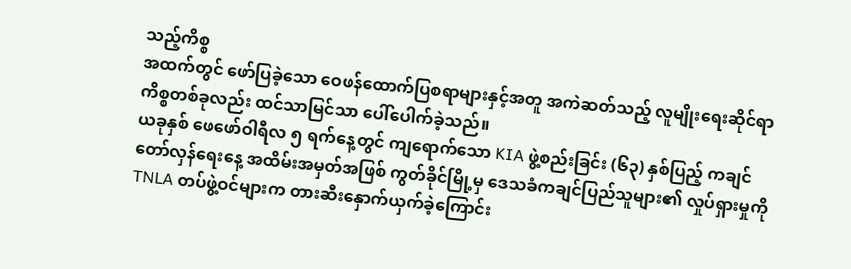သည့်ကိစ္စ
အထက်တွင် ဖော်ပြခဲ့သော ဝေဖန်ထောက်ပြစရာများနှင့်အတူ အကဲဆတ်သည့် လူမျိုးရေးဆိုင်ရာ ကိစ္စတစ်ခုလည်း ထင်သာမြင်သာ ပေါ်ပေါက်ခဲ့သည်။
ယခုနှစ် ဖေဖော်ဝါရီလ ၅ ရက်နေ့တွင် ကျရောက်သော KIA ဖွဲ့စည်းခြင်း (၆၃) နှစ်ပြည့် ကချင်တော်လှန်ရေးနေ့ အထိမ်းအမှတ်အဖြစ် ကွတ်ခိုင်မြို့မှ ဒေသခံကချင်ပြည်သူများ၏ လှုပ်ရှားမှုကို TNLA တပ်ဖွဲ့ဝင်များက တားဆီးနှောက်ယှက်ခဲ့ကြောင်း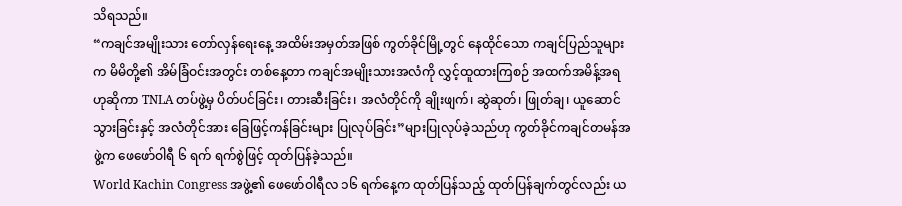သိရသည်။
“ကချင်အမျိုးသား တော်လှန်ရေးနေ့ အထိမ်းအမှတ်အဖြစ် ကွတ်ခိုင်မြို့တွင် နေထိုင်သော ကချင်ပြည်သူများက မိမိတို့၏ အိမ်ခြံဝင်းအတွင်း တစ်နေ့တာ ကချင်အမျိုးသားအလံကို လွှင့်ထူထားကြစဉ် အထက်အမိန့်အရဟုဆိုကာ TNLA တပ်ဖွဲ့မှ ပိတ်ပင်ခြင်း၊ တားဆီးခြင်း၊ အလံတိုင်ကို ချိုးဖျက်၊ ဆွဲဆုတ်၊ ဖြုတ်ချ၊ ယူဆောင်သွားခြင်းနှင့် အလံတိုင်အား ခြေဖြင့်ကန်ခြင်းများ ပြုလုပ်ခြင်း”များပြုလုပ်ခဲ့သည်ဟု ကွတ်ခိုင်ကချင်တမန်အဖွဲ့က ဖေဖော်ဝါရီ ၆ ရက် ရက်စွဲဖြင့် ထုတ်ပြန်ခဲ့သည်။
World Kachin Congress အဖွဲ့၏ ဖေဖော်ဝါရီလ ၁၆ ရက်နေ့က ထုတ်ပြန်သည့် ထုတ်ပြန်ချက်တွင်လည်း ယ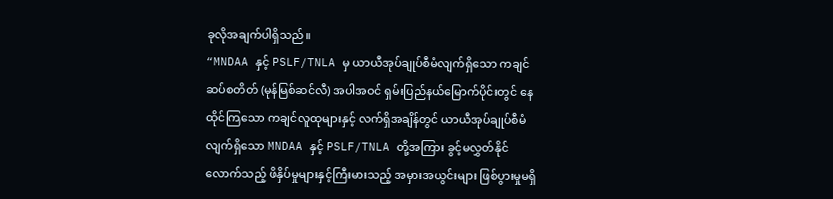ခုလိုအချက်ပါရှိသည်။
“MNDAA နှင့် PSLF/TNLA မှ ယာယီအုပ်ချုပ်စီမံလျက်ရှိသော ကချင်ဆပ်စတိတ် (မုန်မြစ်ဆင်လီ) အပါအဝင် ရှမ်းပြည်နယ်မြောက်ပိုင်းတွင် နေထိုင်ကြသော ကချင်လူထုများနှင့် လက်ရှိအချိန်တွင် ယာယီအုပ်ချုပ်စီမံလျက်ရှိသော MNDAA နှင့် PSLF/TNLA တို့အကြား ခွင့်မလွှတ်နိုင်လောက်သည့် ဖိနှိပ်မှုများနှင့်ကြီးမားသည့် အမှားအယွင်းများ ဖြစ်ပွားမှုမရှိ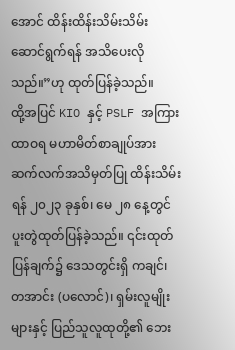အောင် ထိန်းထိန်းသိမ်းသိမ်း ဆောင်ရွက်ရန် အသိပေးလိုသည်။”ဟု ထုတ်ပြန်ခဲ့သည်။
ထို့အပြင် KIO နှင့် PSLF အကြား ထာဝရ မဟာမိတ်စာချုပ်အား ဆက်လက်အသိမှတ်ပြု ထိန်းသိမ်းရန် ၂၀၂၃ ခုနှစ်၊ မေ ၂၈ နေ့တွင် ပူးတွဲထုတ်ပြန်ခဲ့သည်။ ၎င်းထုတ်ပြန်ချက်၌ ဒေသတွင်းရှိ ကချင်၊ တအာင်း (ပလောင်)၊ ရှမ်းလူမျိုးများနှင့် ပြည်သူလူထုတို့၏ ဘေး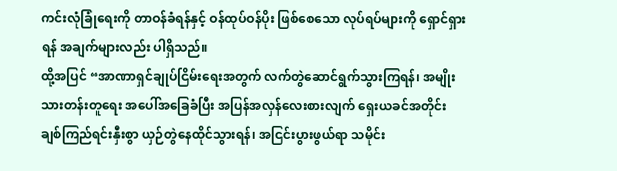ကင်းလုံခြုံရေးကို တာဝန်ခံရန်နှင့် ဝန်ထုပ်ဝန်ပိုး ဖြစ်စေသော လုပ်ရပ်များကို ရှောင်ရှားရန် အချက်များလည်း ပါရှိသည်။
ထို့အပြင် “အာဏာရှင်ချုပ်ငြိမ်းရေးအတွက် လက်တွဲဆောင်ရွက်သွားကြရန်၊ အမျိုးသားတန်းတူရေး အပေါ်အခြေခံပြီး အပြန်အလှန်လေးစားလျက် ရှေးယခင်အတိုင်း ချစ်ကြည်ရင်းနှီးစွာ ယှဉ်တွဲနေထိုင်သွားရန်၊ အငြင်းပွားဖွယ်ရာ သမိုင်း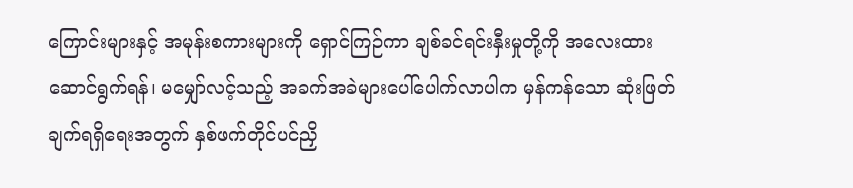ကြောင်းများနှင့် အမုန်းစကားများကို ရှောင်ကြဉ်ကာ ချစ်ခင်ရင်းနှီးမှုတို့ကို အလေးထားဆောင်ရွက်ရန်၊ မမျှော်လင့်သည့် အခက်အခဲများပေါ်ပေါက်လာပါက မှန်ကန်သော ဆုံးဖြတ်ချက်ရရှိရေးအတွက် နှစ်ဖက်တိုင်ပင်ညှိ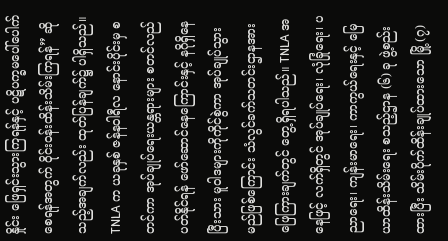နှိုင်း ဖြေရှင်းသွားကြရန်နှင့် ပဋိပက္ခမပေါ်ပေါက်စေရန်အတွက် ဝိုင်းဝန်းထိန်းသိမ်းကြရန်” ဆိုသည့်အချက်လည်း ထုတ်ပြန်ချက်၌ ပါရှိသည်။
TNLA က ယခုနှစ် ဇန်နဝါရီလ နောင်းပိုင်းမှ စတင်ကာ အုပ်ချုပ်ရေးယန္တရားများ စတင်လည်ပတ်နိုင်ရန် ဖော်ဆောင်နေကြောင်းနှင့် နဂိုရှိနေပြီးသား မူဝါဒများကိုကိုင်စွဲကာ အုပ်ချုပ်သွားမည်ဖြစ်ကြောင်း သံလွင်ခက်သတင်းဌာနအား ဖြေကြားချက်တွင် တွေ့ရှိရပါသည်။ TNLA အနေဖြင့် လက်ရှိတွင် အုပ်ချုပ်ရေး၊ လုံခြုံရေး၊ ပညာရေး၊ ကျန်းမာရေး၊ ကာကွယ်ရေးနှင့် မြေယာထိန်းသိမ်းရေး စသည့်ဌာန (၆) ခု ဖွဲ့စည်းထားပြီး သိမ်းပိုက်ထိန်းချုပ်ထားသော မြို့ (၇)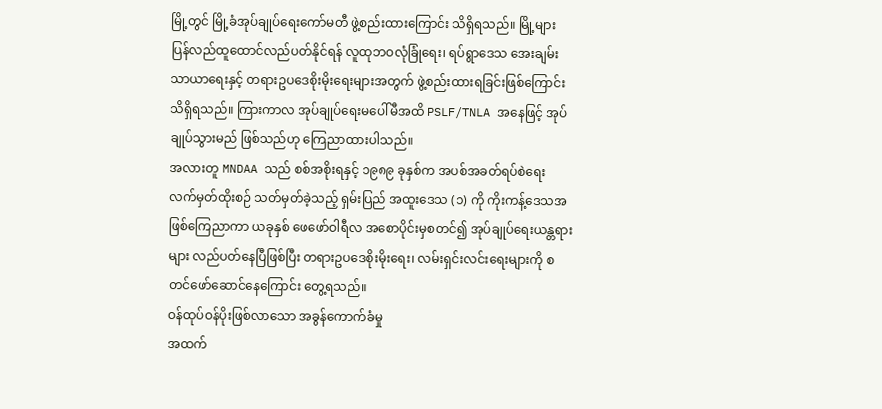မြို့တွင် မြို့ခံအုပ်ချုပ်ရေးကော်မတီ ဖွဲ့စည်းထားကြောင်း သိရှိရသည်။ မြို့များ ပြန်လည်ထူထောင်လည်ပတ်နိုင်ရန် လူထုဘဝလုံခြုံရေး၊ ရပ်ရွာဒေသ အေးချမ်းသာယာရေးနှင့် တရားဥပဒေစိုးမိုးရေးများအတွက် ဖွဲ့စည်းထားရခြင်းဖြစ်ကြောင်း သိရှိရသည်။ ကြားကာလ အုပ်ချုပ်ရေးမပေါ်မီအထိ PSLF/TNLA အနေဖြင့် အုပ်ချုပ်သွားမည် ဖြစ်သည်ဟု ကြေညာထားပါသည်။
အလားတူ MNDAA သည် စစ်အစိုးရနှင့် ၁၉၈၉ ခုနှစ်က အပစ်အခတ်ရပ်စဲရေး လက်မှတ်ထိုးစဉ် သတ်မှတ်ခဲ့သည့် ရှမ်းပြည် အထူးဒေသ (၁) ကို ကိုးကန့်ဒေသအဖြစ်ကြေညာကာ ယခုနှစ် ဖေဖော်ဝါရီလ အစောပိုင်းမှစတင်၍ အုပ်ချုပ်ရေးယန္တရားများ လည်ပတ်နေပြီဖြစ်ပြီး တရားဥပဒေစိုးမိုးရေး၊ လမ်းရှင်းလင်းရေးများကို စတင်ဖော်ဆောင်နေကြောင်း တွေ့ရသည်။
ဝန်ထုပ်ဝန်ပိုးဖြစ်လာသော အခွန်ကောက်ခံမှု
အထက်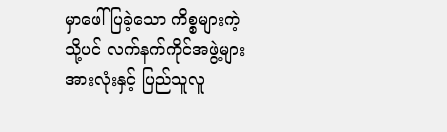မှာဖေါ်ပြခဲ့သော ကိစ္စများကဲ့သို့ပင် လက်နက်ကိုင်အဖွဲ့များအားလုံးနှင့် ပြည်သူလူ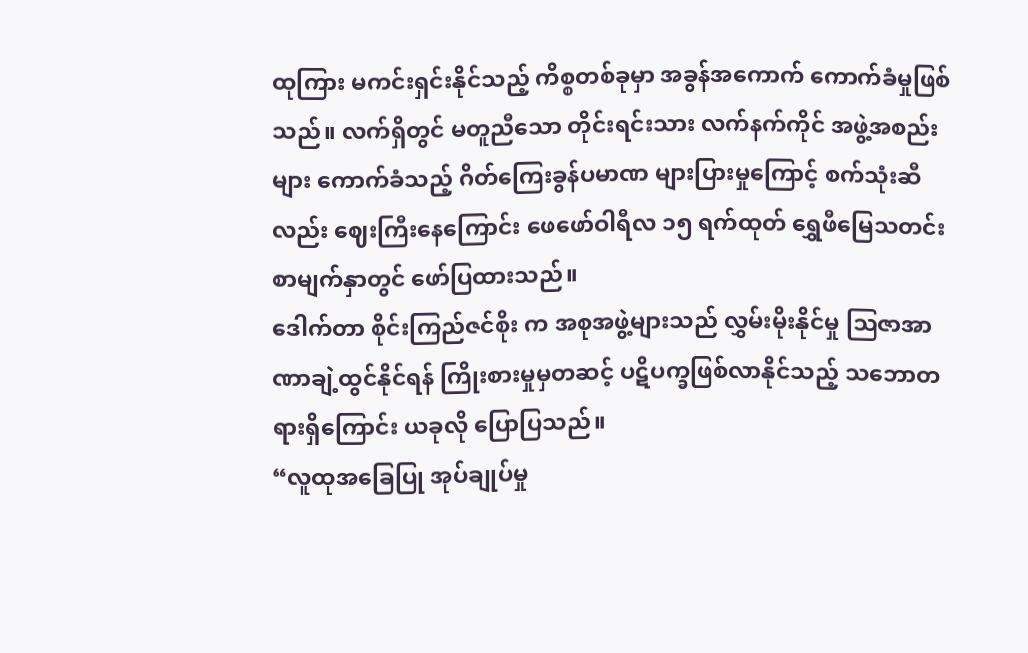ထုကြား မကင်းရှင်းနိုင်သည့် ကိစ္စတစ်ခုမှာ အခွန်အကောက် ကောက်ခံမှုဖြစ်သည်။ လက်ရှိတွင် မတူညီသော တိုင်းရင်းသား လက်နက်ကိုင် အဖွဲ့အစည်းများ ကောက်ခံသည့် ဂိတ်ကြေးခွန်ပမာဏ များပြားမှုကြောင့် စက်သုံးဆီလည်း ဈေးကြီးနေကြောင်း ဖေဖော်ဝါရီလ ၁၅ ရက်ထုတ် ရွှေဖီမြေသတင်းစာမျက်နှာတွင် ဖော်ပြထားသည်။
ဒေါက်တာ စိုင်းကြည်ဇင်စိုး က အစုအဖွဲ့များသည် လွှမ်းမိုးနိုင်မှု ဩဇာအာဏာချဲ့ထွင်နိုင်ရန် ကြိုးစားမှုမှတဆင့် ပဋိပက္ခဖြစ်လာနိုင်သည့် သဘောတရားရှိကြောင်း ယခုလို ပြောပြသည်။
“လူထုအခြေပြု အုပ်ချုပ်မှု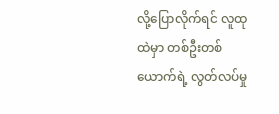လို့ပြောလိုက်ရင် လူထုထဲမှာ တစ်ဦးတစ်ယောက်ရဲ့ လွတ်လပ်မှု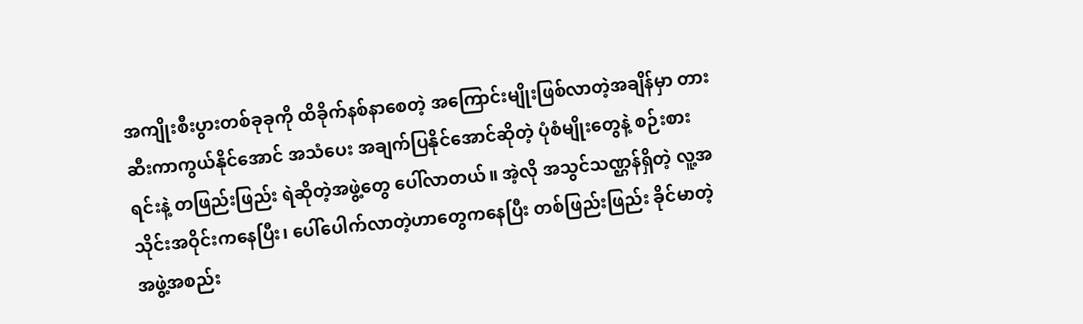အကျိုးစီးပွားတစ်ခုခုကို ထိခိုက်နစ်နာစေတဲ့ အကြောင်းမျိုးဖြစ်လာတဲ့အချိန်မှာ တားဆီးကာကွယ်နိုင်အောင် အသံပေး အချက်ပြနိုင်အောင်ဆိုတဲ့ ပုံစံမျိုးတွေနဲ့ စဉ်းစားရင်းနဲ့ တဖြည်းဖြည်း ရဲဆိုတဲ့အဖွဲ့တွေ ပေါ်လာတယ်။ အဲ့လို အသွင်သဏ္ဌန်ရှိတဲ့ လူ့အသိုင်းအဝိုင်းကနေပြီး၊ ပေါ်ပေါက်လာတဲ့ဟာတွေကနေပြီး တစ်ဖြည်းဖြည်း ခိုင်မာတဲ့ အဖွဲ့အစည်း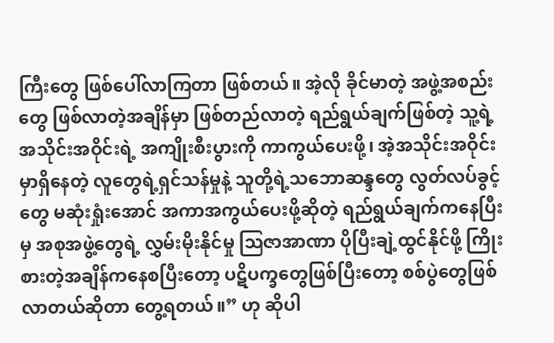ကြီးတွေ ဖြစ်ပေါ်လာကြတာ ဖြစ်တယ်။ အဲ့လို ခိုင်မာတဲ့ အဖွဲ့အစည်းတွေ ဖြစ်လာတဲ့အချိန်မှာ ဖြစ်တည်လာတဲ့ ရည်ရွယ်ချက်ဖြစ်တဲ့ သူ့ရဲ့အသိုင်းအဝိုင်းရဲ့ အကျိုးစီးပွားကို ကာကွယ်ပေးဖို့၊ အဲ့အသိုင်းအဝိုင်းမှာရှိနေတဲ့ လူတွေရဲ့ရှင်သန်မှုနဲ့ သူတို့ရဲ့သဘောဆန္ဒတွေ လွတ်လပ်ခွင့်တွေ မဆုံးရှုံးအောင် အကာအကွယ်ပေးဖို့ဆိုတဲ့ ရည်ရွယ်ချက်ကနေပြီးမှ အစုအဖွဲ့တွေရဲ့ လွှမ်းမိုးနိုင်မှု ဩဇာအာဏာ ပိုပြီးချဲ့ထွင်နိုင်ဖို့ ကြိုးစားတဲ့အချိန်ကနေစပြီးတော့ ပဋိပက္ခတွေဖြစ်ပြီးတော့ စစ်ပွဲတွေဖြစ်လာတယ်ဆိုတာ တွေ့ရတယ်။” ဟု ဆိုပါ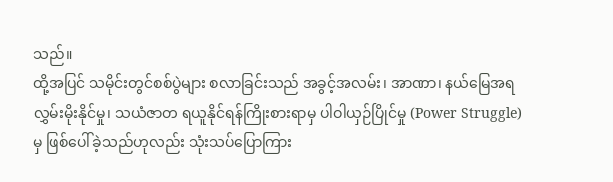သည်။
ထို့အပြင် သမိုင်းတွင်စစ်ပွဲများ စလာခြင်းသည် အခွင့်အလမ်း၊ အာဏာ၊ နယ်မြေအရ လွှမ်းမိုးနိုင်မှု၊ သယံဇာတ ရယူနိုင်ရန်ကြိုးစားရာမှ ပါဝါယှဉ်ပြိုင်မှု (Power Struggle) မှ ဖြစ်ပေါ်ခဲ့သည်ဟုလည်း သုံးသပ်ပြောကြား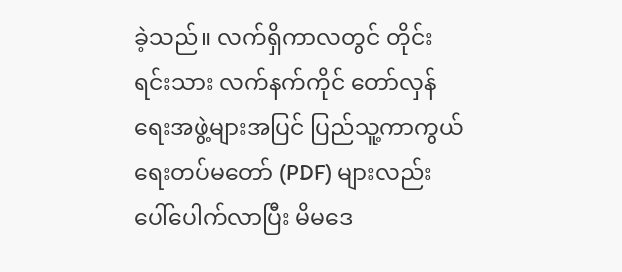ခဲ့သည်။ လက်ရှိကာလတွင် တိုင်းရင်းသား လက်နက်ကိုင် တော်လှန်ရေးအဖွဲ့များအပြင် ပြည်သူ့ကာကွယ်ရေးတပ်မတော် (PDF) များလည်း ပေါ်ပေါက်လာပြီး မိမဒေ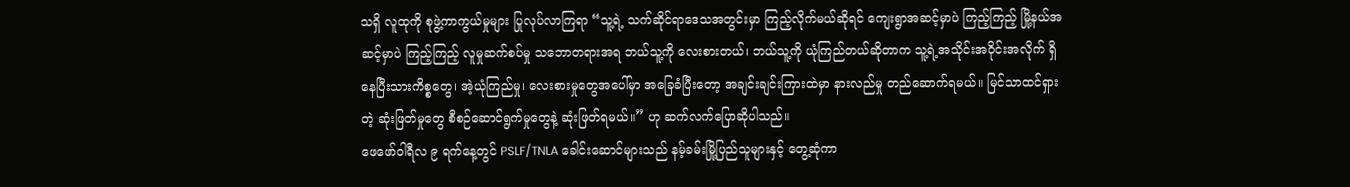သရှိ လူထုကို စုဖွဲ့ကာကွယ်မှုများ ပြုလုပ်လာကြရာ “သူ့ရဲ့ သက်ဆိုင်ရာဒေသအတွင်းမှာ ကြည့်လိုက်မယ်ဆိုရင် ကျေးရွာအဆင့်မှာပဲ ကြည့်ကြည့် မြို့နယ်အဆင့်မှာပဲ ကြည့်ကြည့် လူမှုဆက်စပ်မှု သဘောတရားအရ ဘယ်သူ့ကို လေးစားတယ်၊ ဘယ်သူ့ကို ယုံကြည်တယ်ဆိုတာက သူ့ရဲ့အသိုင်းအဝိုင်းအလိုက် ရှိနေပြီးသားကိစ္စတွေ၊ အဲ့ယုံကြည်မှု၊ လေးစားမှုတွေအပေါ်မှာ အခြေခံပြီးတော့ အချင်းချင်းကြားထဲမှာ နားလည်မှု တည်ဆောက်ရမယ်။ မြင်သာထင်ရှားတဲ့ ဆုံးဖြတ်မှုတွေ စီစဉ်ဆောင်ရွက်မှုတွေနဲ့ ဆုံးဖြတ်ရမယ်။” ဟု ဆက်လက်ပြောဆိုပါသည်။
ဖေဖော်ဝါရီလ ၉ ရက်နေ့တွင် PSLF/TNLA ခေါင်းဆောင်များသည် နမ့်ခမ်းမြို့ပြည်သူများနှင့် တွေ့ဆုံကာ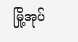မြို့အုပ်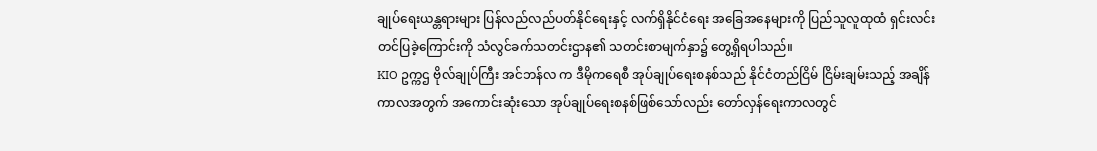ချုပ်ရေးယန္တရားများ ပြန်လည်လည်ပတ်နိုင်ရေးနှင့် လက်ရှိနိုင်ငံရေး အခြေအနေများကို ပြည်သူလူထုထံ ရှင်းလင်းတင်ပြခဲ့ကြောင်းကို သံလွင်ခက်သတင်းဌာန၏ သတင်းစာမျက်နှာ၌ တွေ့ရှိရပါသည်။
KIO ဥက္ကဌ ဗိုလ်ချုပ်ကြီး အင်ဘန်လ က ဒီမိုကရေစီ အုပ်ချုပ်ရေးစနစ်သည် နိုင်ငံတည်ငြိမ် ငြိမ်းချမ်းသည့် အချိန်ကာလအတွက် အကောင်းဆုံးသော အုပ်ချုပ်ရေးစနစ်ဖြစ်သော်လည်း တော်လှန်ရေးကာလတွင်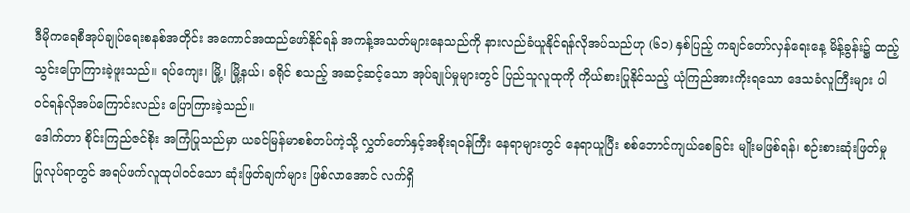ဒီမိုကရေစီအုပ်ချုပ်ရေးစနစ်အတိုင်း အကောင်အထည်ဖော်နိုင်ရန် အကန့်အသတ်များနေသည်ကို နားလည်ခံယူနိုင်ရန်လိုအပ်သည်ဟု (၆၁) နှစ်ပြည့် ကချင်တော်လှန်ရေးနေ့ မိန့်ခွန်း၌ ထည့်သွင်းပြောကြားခဲ့ဖူးသည်။ ရပ်ကျေး၊ မြို့၊ မြို့နယ်၊ ခရိုင် စသည့် အဆင့်ဆင့်သော အုပ်ချုပ်မှုများတွင် ပြည်သူလူထုကို ကိုယ်စားပြုနိုင်သည့် ယုံကြည်အားကိုးရသော ဒေသခံလူကြီးများ ပါဝင်ရန်လိုအပ်ကြောင်းလည်း ပြောကြားခဲ့သည်။
ဒေါက်တာ စိုင်းကြည်ဇင်စိုး အကြံပြုသည်မှာ ယခင်မြန်မာစစ်တပ်ကဲ့သို့ လွှတ်တော်နှင့်အစိုးရဝန်ကြီး နေရာများတွင် နေရာယူပြီး စစ်ဘောင်ကျယ်စေခြင်း မျိုးမဖြစ်ရန်၊ စဉ်းစားဆုံးဖြတ်မှု ပြုလုပ်ရာတွင် အရပ်ဖက်လူထုပါဝင်သော ဆုံးဖြတ်ချက်များ ဖြစ်လာအောင် လက်ရှိ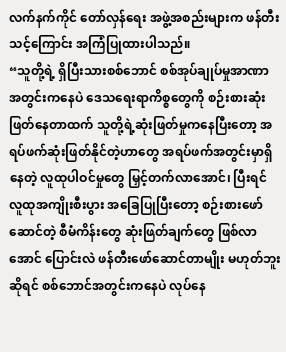လက်နက်ကိုင် တော်လှန်ရေး အဖွဲ့အစည်းများက ဖန်တီးသင့်ကြောင်း အကြံပြုထားပါသည်။
“သူတို့ရဲ့ ရှိပြီးသားစစ်ဘောင် စစ်အုပ်ချုပ်မှုအာဏာ အတွင်းကနေပဲ ဒေသရေးရာကိစ္စတွေကို စဉ်းစားဆုံးဖြတ်နေတာထက် သူတို့ရဲ့ဆုံးဖြတ်မှုကနေပြီးတော့ အရပ်ဖက်ဆုံးဖြတ်နိုင်တဲ့ဟာတွေ အရပ်ဖက်အတွင်းမှာရှိနေတဲ့ လူထုပါဝင်မှုတွေ မြှင့်တက်လာအောင်၊ ပြီးရင် လူထုအကျိုးစီးပွား အခြေပြုပြီးတော့ စဉ်းစားဖော်ဆောင်တဲ့ စီမံကိန်းတွေ ဆုံးဖြတ်ချက်တွေ ဖြစ်လာအောင် ပြောင်းလဲ ဖန်တီးဖော်ဆောင်တာမျိုး မဟုတ်ဘူးဆိုရင် စစ်ဘောင်အတွင်းကနေပဲ လုပ်နေ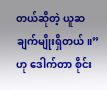တယ်ဆိုတဲ့ ယူဆချက်မျိုးရှိတယ်။” ဟု ဒေါက်တာ စိုင်း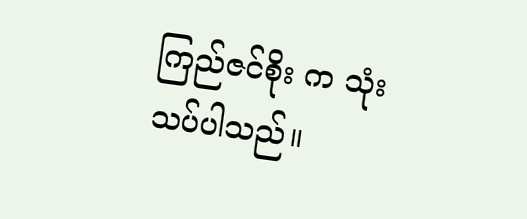ကြည်ဇင်စိုး က သုံးသပ်ပါသည်။